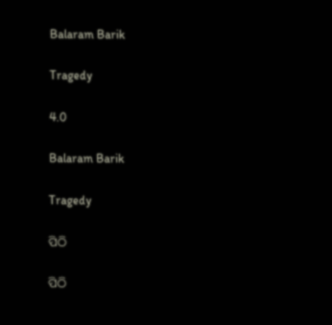Balaram Barik

Tragedy

4.0

Balaram Barik

Tragedy

ପିଠି

ପିଠି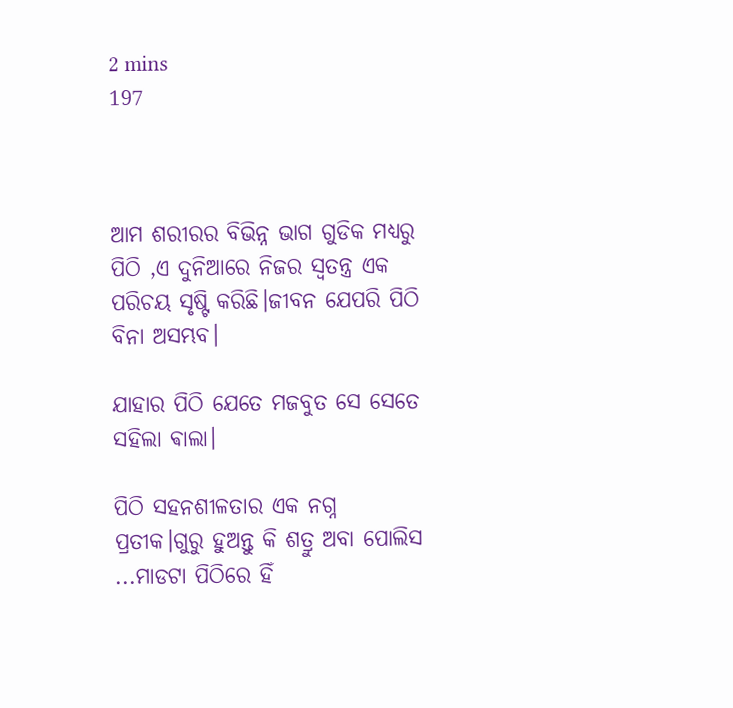2 mins
197



ଆମ ଶରୀରର ବିଭିନ୍ନ ଭାଗ ଗୁଡିକ ମଧ୍ୟରୁ ପିଠି ,ଏ ଦୁନିଆରେ ନିଜର ସ୍ୱତନ୍ତ୍ର ଏକ ପରିଚୟ ସୃଷ୍ଟି କରିଛି।ଜୀବନ ଯେପରି ପିଠି ବିନା ଅସମ୍ଭବ।

ଯାହାର ପିଠି ଯେତେ ମଜବୁତ ସେ ସେତେ ସହିଲା ଵାଲା।

ପିଠି ସହନଶୀଳତାର ଏକ ନଗ୍ନ ପ୍ରତୀକ।ଗୁରୁ ହୁଅନ୍ତୁ କି ଶତ୍ରୁ ଅବା ପୋଲିସ ...ମାଡଟା ପିଠିରେ ହିଁ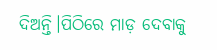ଦିଅନ୍ତି।ପିଠିରେ ମାଡ଼ ଦେବାକୁ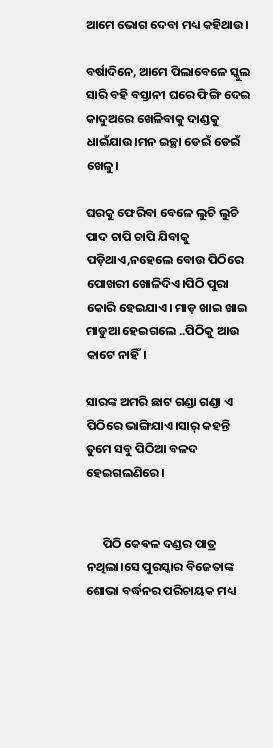ଆମେ ଭୋଗ ଦେବା ମଧ୍ୟ କହିଥାଉ।

ବର୍ଷାଦିନେ, ଆମେ ପିଲାବେଳେ ସ୍କୁଲ ସାରି ବହି ବସ୍ତାନୀ ଘରେ ଫିଙ୍ଗି ଦେଇ କାଦୁଅରେ ଖେଳିବାକୁ ଦାଣ୍ଡକୁ ଧାଇଁଯାଉ।ମନ ଇଚ୍ଛା ଡେଇଁ ଡେଇଁ ଖେଳୁ।

ଘରକୁ ଫେରିବା ବେଳେ ଲୁଚି ଲୁଚି ପାଦ ଚାପି ଚାପି ଯିବାକୁ ପଡ଼ିଥାଏ,ନହେଲେ ବୋଉ ପିଠିରେ ପୋଖରୀ ଖୋଳିଦିଏ।ପିଠି ପୁରା କୋରି ହେଇଯାଏ। ମାଡ଼ ଖାଇ ଖାଇ ମାଡୁଆ ହେଇଗଲେ ..ପିଠିକୁ ଆଉ କାଟେ ନାହିଁ।

ସାରଙ୍କ ଅମରି ଛାଟ ଗଣ୍ଡା ଗଣ୍ଡା ଏ ପିଠିରେ ଭାଙ୍ଗିଯାଏ।ସାର୍ କହନ୍ତି ତୁମେ ସବୁ ପିଠିଆ ବଳଦ ହେଇଗଲଣିରେ।


      ପିଠି କେଵଳ ଦଣ୍ଡର ପାତ୍ର ନଥିଲା।ସେ ପୁରସ୍କାର ବିଜେତାଙ୍କ ଶୋଭା ବର୍ଦ୍ଧନର ପରିଚାୟକ ମଧ୍ୟ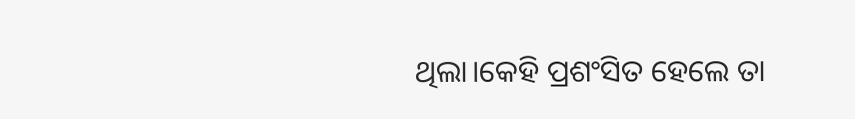ଥିଲା।କେହି ପ୍ରଶଂସିତ ହେଲେ ତା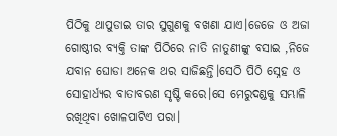ପିଠିକୁ ଥାପୁଡାଇ ତାର ସୁଗୁଣକୁ ବଖଣା ଯାଏ।ଜେଜେ ଓ ଅଜା ଗୋଷ୍ଠୀର ବ୍ୟକ୍ତି ତାଙ୍କ ପିଠିରେ ନାତି ନାତୁଣୀଙ୍କୁ ବସାଇ ,ନିଜେ ଯବାନ ଘୋଡା ଅନେକ ଥର ସାଜିଛନ୍ତି।ସେଠି ପିଠି ସ୍ନେହ ଓ ସୋହାର୍ଧ୍ୟର ବାତାବରଣ ସୃଷ୍ଟି କରେ।ସେ ମେରୁଦଣ୍ଡକୁ ସମ୍ଭାଳି ରଖିଥିବା ଖୋଳପାଟିଏ ପରା।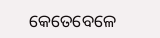କେତେବେଳେ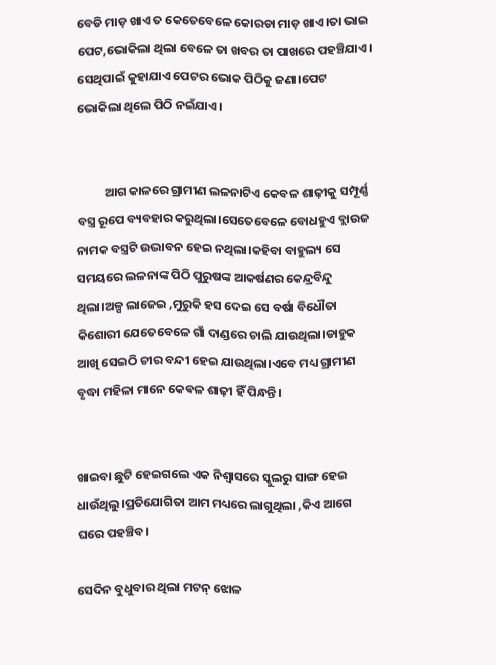ବେଡି ମାଡ଼ ଖାଏ ତ କେତେବେଳେ କୋରଡା ମାଡ଼ ଖାଏ।ତା ଭାଇ ପେଟ,ଭୋକିଲା ଥିଲା ବେଳେ ତା ଖବର ତା ପାଖରେ ପହଞ୍ଚିଯାଏ। ସେଥିପାଇଁ କୁହାଯାଏ ପେଟର ଭୋକ ପିଠିକୁ ଜଣା।ପେଟ ଭୋକିଲା ଥିଲେ ପିଠି ନଇଁଯାଏ।


          ଆଗ କାଳରେ ଗ୍ରାମୀଣ ଲଳନାଟିଏ କେବଳ ଶାଢ଼ୀକୁ ସମ୍ପୂର୍ଣ୍ଣ ବସ୍ତ୍ର ରୂପେ ବ୍ୟବହାର କରୁଥିଲା।ସେତେବେଳେ ବୋଧହୁଏ ବ୍ଲାଉଜ ନାମକ ବସ୍ତ୍ରଟି ଉଦ୍ଭାବନ ହେଇ ନଥିଲା।କହିବା ବାହୁଲ୍ୟ ସେ ସମୟରେ ଲଳନାଙ୍କ ପିଠି ପୁରୁଷଙ୍କ ଆକର୍ଷଣର କେନ୍ଦ୍ରବିନ୍ଦୁ ଥିଲା।ଅଳ୍ପ ଲାଜେଇ ,ମୁରୁକି ହସ ଦେଇ ସେ ବର୍ଷା ବିଧୌତା କିଶୋରୀ ଯେତେବେଳେ ଗାଁ ଦାଣ୍ଡରେ ଚାଲି ଯାଉଥିଲା।ଡାହୁକ ଆଖି ସେଇଠି ଚୀର ବନ୍ଦୀ ହେଇ ଯାଉଥିଲା।ଏବେ ମଧ୍ୟ ଗ୍ରାମୀଣ ବୃଦ୍ଧା ମହିଳା ମାନେ କେଵଳ ଶାଢ଼ୀ ହିଁ ପିନ୍ଧନ୍ତି।


ଖାଇବା ଛୁଟି ହେଇଗଲେ ଏକ ନିଶ୍ୱାସରେ ସ୍କୁଲରୁ ସାଙ୍ଗ ହେଇ ଧାଉଁଥିଲୁ।ପ୍ରତିଯୋଗିତା ଆମ ମଧ୍ୟରେ ଲାଗୁଥିଲା ,କିଏ ଆଗେ ଘରେ ପହଞ୍ଚିବ।

ସେଦିନ ବୁଧୁବାର ଥିଲା ମଟନ୍ ଝୋଳ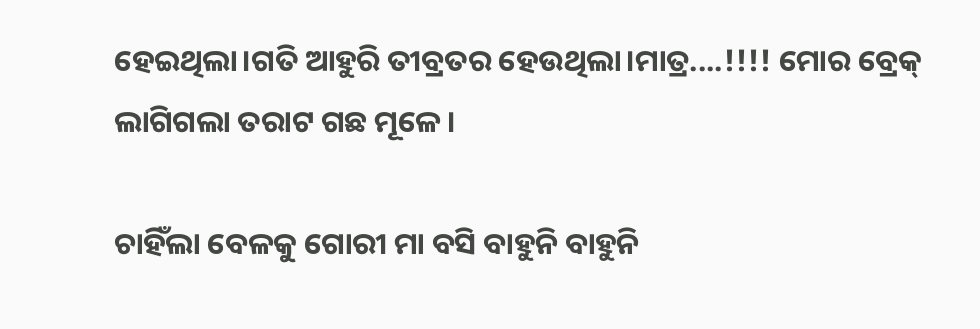ହେଇଥିଲା।ଗତି ଆହୁରି ତୀବ୍ରତର ହେଉଥିଲା।ମାତ୍ର....!!!! ମୋର ବ୍ରେକ୍ ଲାଗିଗଲା ତରାଟ ଗଛ ମୂଳେ ।

ଚାହିଁଲା ବେଳକୁ ଗୋରୀ ମା ବସି ବାହୁନି ବାହୁନି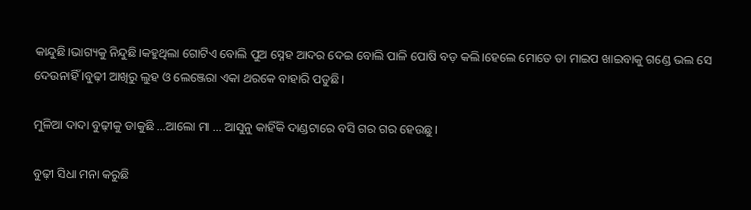କାନ୍ଦୁଛି।ଭାଗ୍ୟକୁ ନିନ୍ଦୁଛି।କହୁଥିଲା ଗୋଟିଏ ବୋଲି ପୁଅ ସ୍ନେହ ଆଦର ଦେଇ ବୋଲି ପାଳି ପୋଷି ବଡ଼ କଲି।ହେଲେ ମୋତେ ତା ମାଇପ ଖାଇବାକୁ ଗଣ୍ଡେ ଭଲ ସେ ଦେଉନାହିଁ ।ବୁଢ଼ୀ ଆଖିରୁ ଲୁହ ଓ ଲେଞ୍ଜେରା ଏକା ଥରକେ ବାହାରି ପଡୁଛି।

ମୁଳିଆ ଦାଦା ବୁଢ଼ୀକୁ ଡାକୁଛି ...ଆଲୋ ମା ... ଆସୁନୁ କାହିଁକି ଦାଣ୍ଡଟାରେ ବସି ଗର ଗର ହେଉଛୁ।

ବୁଢ଼ୀ ସିଧା ମନା କରୁଛି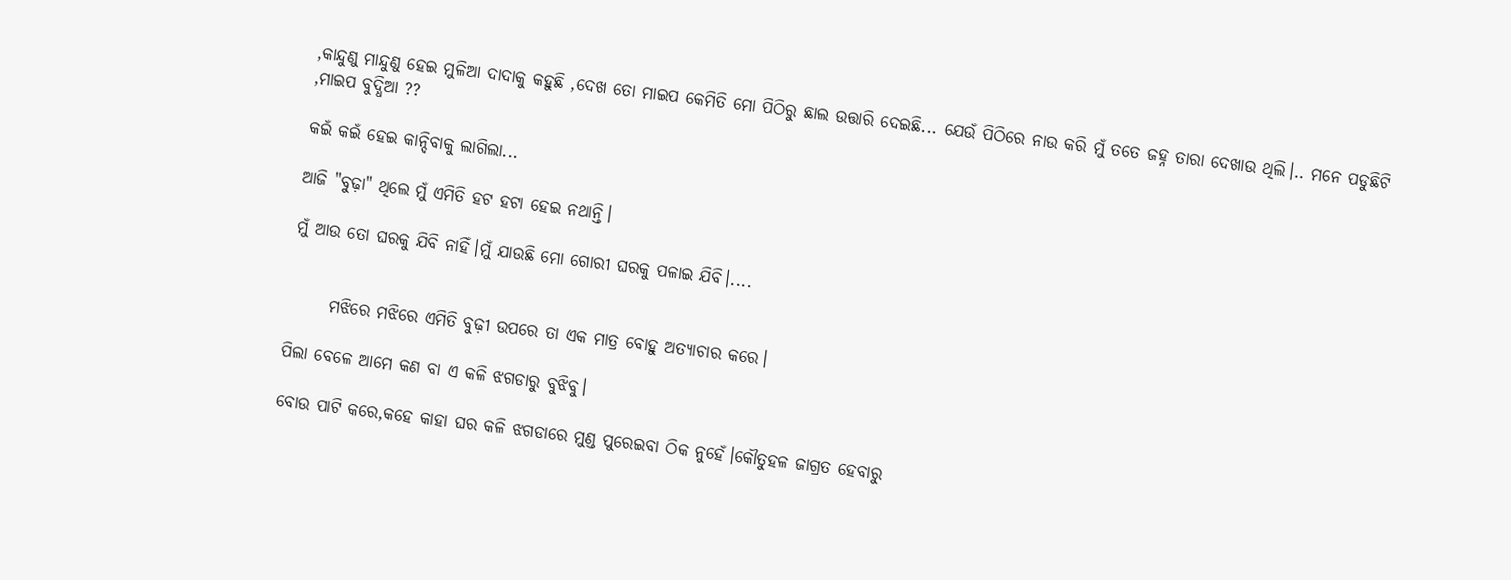,କାନ୍ଦୁଣୁ ମାନ୍ଦୁଣୁ ହେଇ ମୁଳିଆ ଦାଦାକୁ କହୁଛି ,ଦେଖ ତୋ ମାଇପ କେମିତି ମୋ ପିଠିରୁ ଛାଲ ଉତ୍ତାରି ଦେଇଛି... ଯେଉଁ ପିଠିରେ ନାଉ କରି ମୁଁ ତତେ ଜହ୍ନ ତାରା ଦେଖାଉ ଥିଲି।.. ମନେ ପଡୁଛିଟି ,ମାଇପ ବୁଦ୍ଧିଆ ??

କଇଁ କଇଁ ହେଇ କାନ୍ଦିବାକୁ ଲାଗିଲା...

ଆଜି "ବୁଢ଼ା" ଥିଲେ ମୁଁ ଏମିତି ହଟ ହଟା ହେଇ ନଥାନ୍ତି।

ମୁଁ ଆଉ ତୋ ଘରକୁ ଯିବି ନାହିଁ।ମୁଁ ଯାଉଛି ମୋ ଗୋରୀ ଘରକୁ ପଳାଇ ଯିବି।....


      ମଝିରେ ମଝିରେ ଏମିତି ବୁଢ଼ୀ ଉପରେ ତା ଏକ ମାତ୍ର ବୋହୁ ଅତ୍ୟାଚାର କରେ।

ପିଲା ବେଳେ ଆମେ କଣ ବା ଏ କଳି ଝଗଡାରୁ ବୁଝିବୁ।

ବୋଉ ପାଟି କରେ,କହେ କାହା ଘର କଳି ଝଗଡାରେ ମୁଣ୍ଡ ପୁରେଇବା ଠିକ ନୁହେଁ।କୌତୁହଳ ଜାଗ୍ରତ ହେବାରୁ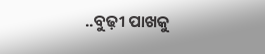..ବୁଢ଼ୀ ପାଖକୁ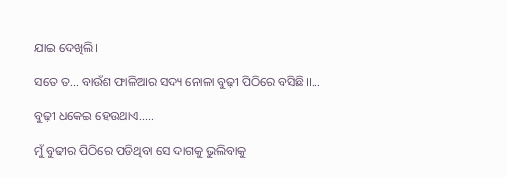ଯାଇ ଦେଖିଲି।

ସତେ ତ... ବାଉଁଶ ଫାଳିଆର ସଦ୍ୟ ନୋଳା ବୁଢ଼ୀ ପିଠିରେ ବସିଛି।।...

ବୁଢ଼ୀ ଧକେଇ ହେଉଥାଏ.....

ମୁଁ ବୁଢୀର ପିଠିରେ ପଡିଥିବା ସେ ଦାଗକୁ ଭୁଲିବାକୁ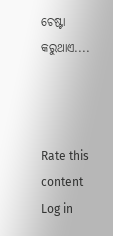ଚେଷ୍ଟା କରୁଥାଏ....



Rate this content
Log in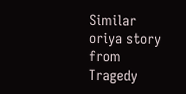Similar oriya story from Tragedy